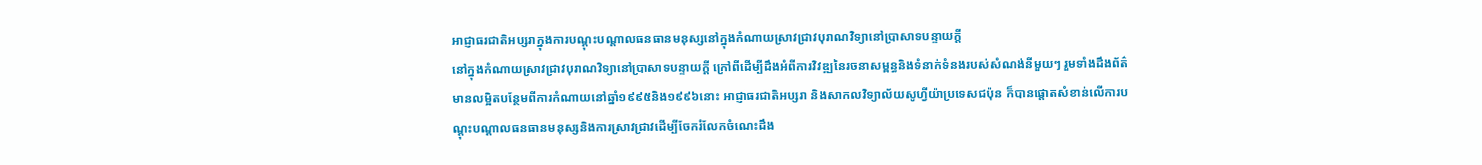អាជ្ញាធរជាតិអប្សរាក្នុងការបណ្តុះបណ្តាលធនធានមនុស្សនៅក្នុងកំណាយស្រាវជ្រាវបុរាណវិទ្យានៅប្រាសាទបន្ទាយក្តី
នៅក្នុងកំណាយស្រាវជ្រាវបុរាណវិទ្យានៅប្រាសាទបន្ទាយក្តី ក្រៅពីដើម្បីដឹងអំពីការវិវឌ្ឍនៃរចនាសម្ពន្ធនិងទំនាក់ទំនងរបស់សំណង់នីមួយៗ រួមទាំងដឹងព័ត៌មានលម្អិតបន្ថែមពីការកំណាយនៅឆ្នាំ១៩៩៥និង១៩៩៦នោះ អាជ្ញាធរជាតិអប្សរា និងសាកលវិទ្យាល័យសូហ្វីយ៉ាប្រទេសជប៉ុន ក៏បានផ្តោតសំខាន់លើការបណ្ដុះបណ្ដាលធនធានមនុស្សនិងការស្រាវជ្រាវដើម្បីចែករំលែកចំណេះដឹង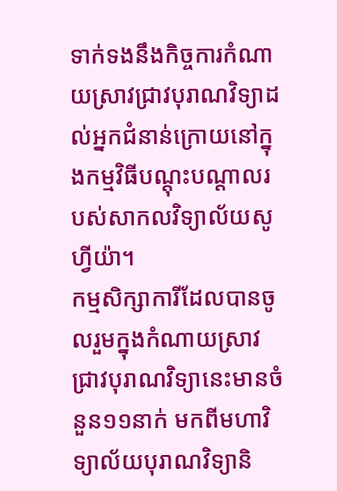ទាក់ទងនឹងកិច្ចការកំណាយស្រាវជ្រាវបុរាណវិទ្យាដល់អ្នកជំនាន់ក្រោយនៅក្នុងកម្មវិធីបណ្ដុះបណ្ដាលរបស់សាកលវិទ្យាល័យសូហ្វីយ៉ា។
កម្មសិក្សាការីដែលបានចូលរួមក្នុងកំណាយស្រាវជ្រាវបុរាណវិទ្យានេះមានចំនួន១១នាក់ មកពីមហាវិទ្យាល័យបុរាណវិទ្យានិ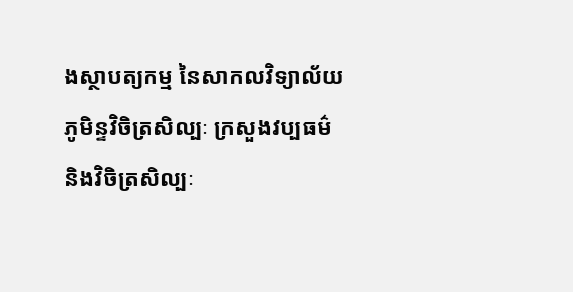ងស្ថាបត្យកម្ម នៃសាកលវិទ្យាល័យភូមិន្ទវិចិត្រសិល្បៈ ក្រសួងវប្បធម៌និងវិចិត្រសិល្បៈ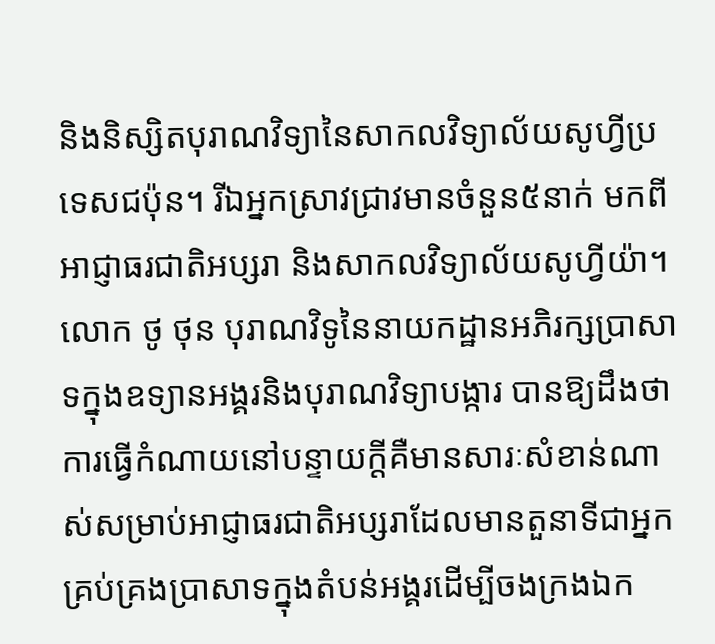និងនិស្សិតបុរាណវិទ្យានៃសាកលវិទ្យាល័យសូហ្វីប្រទេសជប៉ុន។ រីឯអ្នកស្រាវជ្រាវមានចំនួន៥នាក់ មកពីអាជ្ញាធរជាតិអប្សរា និងសាកលវិទ្យាល័យសូហ្វីយ៉ា។
លោក ថូ ថុន បុរាណវិទូនៃនាយកដ្ឋានអភិរក្សប្រាសាទក្នុងឧទ្យានអង្គរនិងបុរាណវិទ្យាបង្ការ បានឱ្យដឹងថា ការធ្វើកំណាយនៅបន្ទាយក្តីគឺមានសារៈសំខាន់ណាស់សម្រាប់អាជ្ញាធរជាតិអប្សរាដែលមានតួនាទីជាអ្នកគ្រប់គ្រងប្រាសាទក្នុងតំបន់អង្គរដើម្បីចងក្រងឯក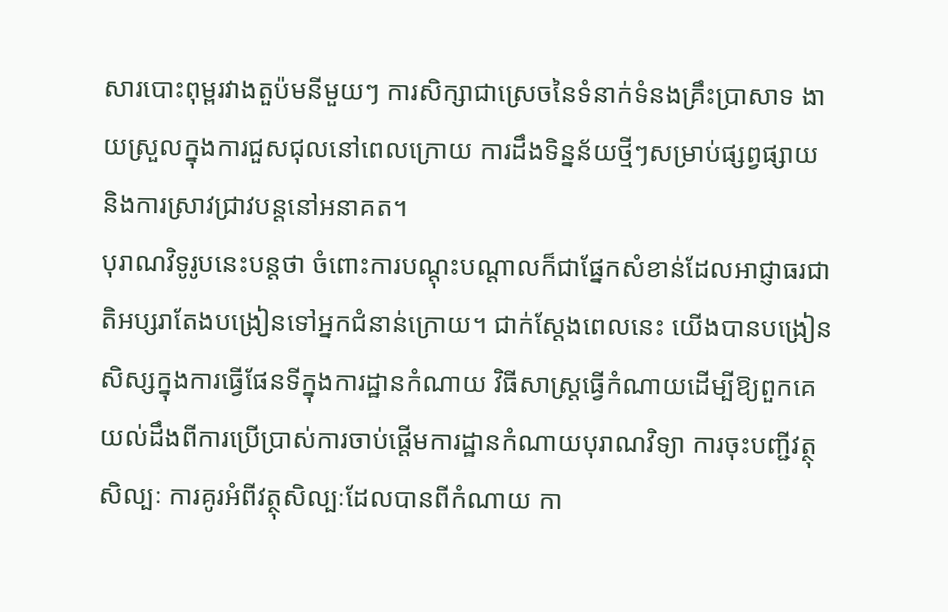សារបោះពុម្ពរវាងតួប៉មនីមួយៗ ការសិក្សាជាស្រេចនៃទំនាក់ទំនងគ្រឹះប្រាសាទ ងាយស្រួលក្នុងការជួសជុលនៅពេលក្រោយ ការដឹងទិន្នន័យថ្មីៗសម្រាប់ផ្សព្វផ្សាយ និងការស្រាវជ្រាវបន្តនៅអនាគត។
បុរាណវិទូរូបនេះបន្តថា ចំពោះការបណ្តុះបណ្តាលក៏ជាផ្នែកសំខាន់ដែលអាជ្ញាធរជាតិអប្សរាតែងបង្រៀនទៅអ្នកជំនាន់ក្រោយ។ ជាក់ស្តែងពេលនេះ យើងបានបង្រៀនសិស្សក្នុងការធ្វើផែនទីក្នុងការដ្ឋានកំណាយ វិធីសាស្ត្រធ្វើកំណាយដើម្បីឱ្យពួកគេយល់ដឹងពីការប្រើប្រាស់ការចាប់ផ្តើមការដ្ឋានកំណាយបុរាណវិទ្យា ការចុះបញ្ជីវត្ថុសិល្បៈ ការគូរអំពីវត្ថុសិល្បៈដែលបានពីកំណាយ កា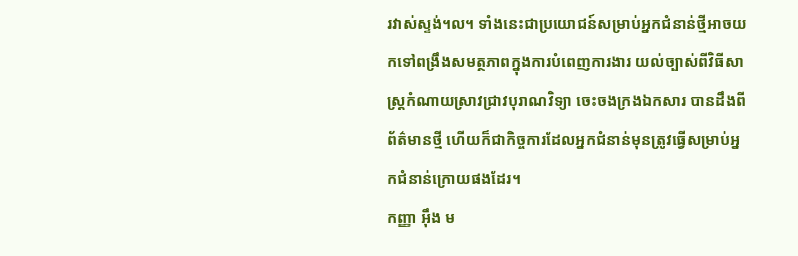រវាស់ស្ទង់។ល។ ទាំងនេះជាប្រយោជន៍សម្រាប់អ្នកជំនាន់ថ្មីអាចយកទៅពង្រឹងសមត្ថភាពក្នុងការបំពេញការងារ យល់ច្បាស់ពីវិធីសាស្ត្រកំណាយស្រាវជ្រាវបុរាណវិទ្យា ចេះចងក្រងឯកសារ បានដឹងពីព័ត៌មានថ្មី ហើយក៏ជាកិច្ចការដែលអ្នកជំនាន់មុនត្រូវធ្វើសម្រាប់អ្នកជំនាន់ក្រោយផងដែរ។
កញ្ញា អ៊ឹង ម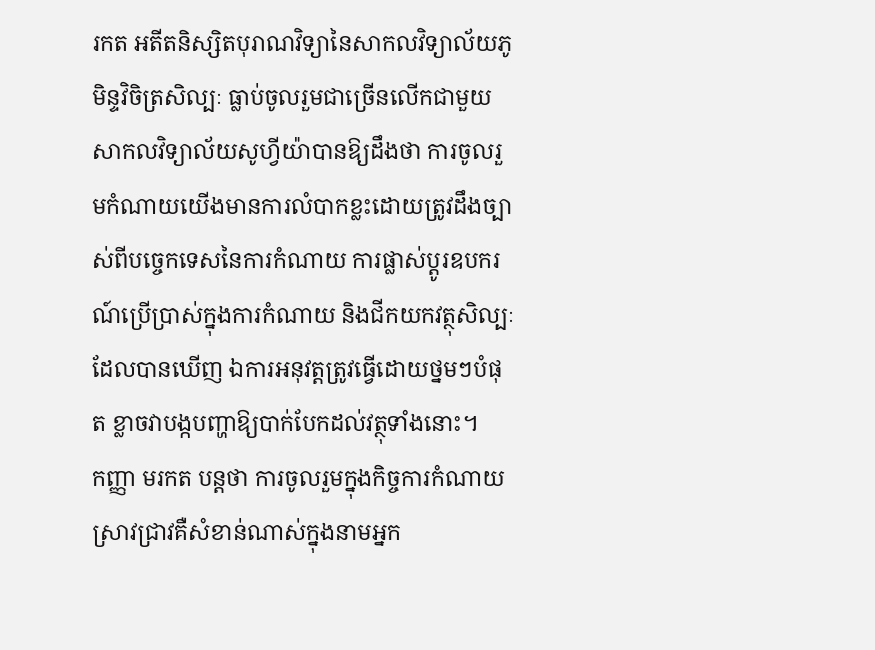រកត អតីតនិស្សិតបុរាណវិទ្យានៃសាកលវិទ្យាល័យភូមិន្ទវិចិត្រសិល្បៈ ធ្លាប់ចូលរួមជាច្រើនលើកជាមួយសាកលវិទ្យាល័យសូហ្វីយ៉ាបានឱ្យដឹងថា ការចូលរួមកំណាយយើងមានការលំបាកខ្លះដោយត្រូវដឹងច្បាស់ពីបច្ចេកទេសនៃការកំណាយ ការផ្លាស់ប្តូរឧបករណ៍ប្រើប្រាស់ក្នុងការកំណាយ និងជីកយកវត្ថុសិល្បៈដែលបានឃើញ ឯការអនុវត្តត្រូវធ្វើដោយថ្នមៗបំផុត ខ្លាចវាបង្កបញ្ហាឱ្យបាក់បែកដល់វត្ថុទាំងនោះ។
កញ្ញា មរកត បន្តថា ការចូលរួមក្នុងកិច្ចការកំណាយស្រាវជ្រាវគឺសំខាន់ណាស់ក្នុងនាមអ្នក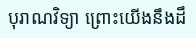បុរាណវិទ្យា ព្រោះយើងនឹងដឹ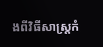ងពីវិធីសាស្ត្រកំ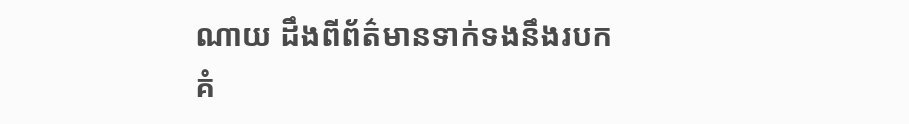ណាយ ដឹងពីព័ត៌មានទាក់ទងនឹងរបកគំ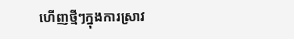ហើញថ្មីៗក្នុងការស្រាវ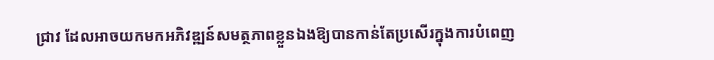ជ្រាវ ដែលអាចយកមកអភិវឌ្ឍន៍សមត្ថភាពខ្លួនឯងឱ្យបានកាន់តែប្រសើរក្នុងការបំពេញ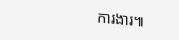ការងារ៕